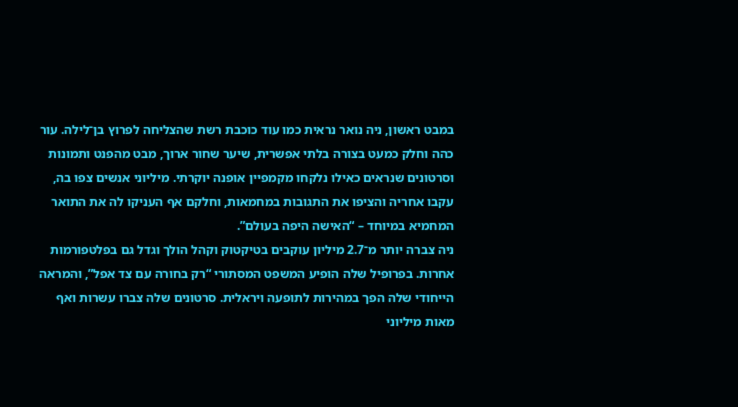במבט ראשון, ניה נואר נראית כמו עוד כוכבת רשת שהצליחה לפרוץ בן־לילה. עור כהה וחלק כמעט בצורה בלתי אפשרית, שיער שחור ארוך, מבט מהפנט ותמונות וסרטונים שנראים כאילו נלקחו מקמפיין אופנה יוקרתי. מיליוני אנשים צפו בה, עקבו אחריה והציפו את התגובות במחמאות, וחלקם אף העניקו לה את התואר המחמיא במיוחד – “האישה היפה בעולם”.
ניה צברה יותר מ־2.7 מיליון עוקבים בטיקטוק וקהל הולך וגדל גם בפלטפורמות אחרות. בפרופיל שלה הופיע המשפט המסתורי “רק בחורה עם צד אפל”, והמראה הייחודי שלה הפך במהירות לתופעה ויראלית. סרטונים שלה צברו עשרות ואף מאות מיליוני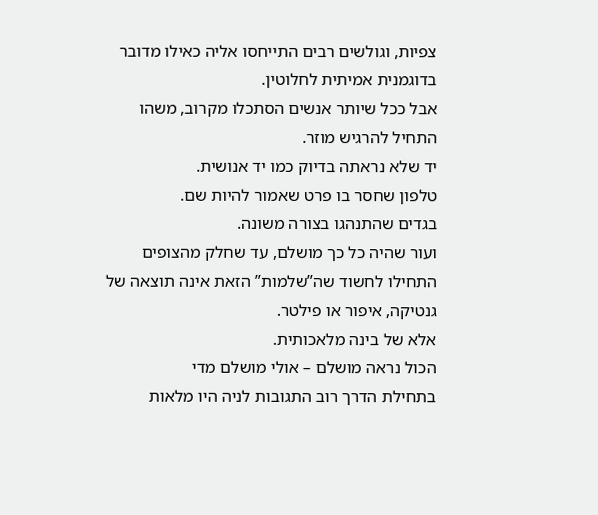צפיות, וגולשים רבים התייחסו אליה כאילו מדובר בדוגמנית אמיתית לחלוטין.
אבל ככל שיותר אנשים הסתכלו מקרוב, משהו התחיל להרגיש מוזר.
יד שלא נראתה בדיוק כמו יד אנושית.
טלפון שחסר בו פרט שאמור להיות שם.
בגדים שהתנהגו בצורה משונה.
ועור שהיה כל כך מושלם, עד שחלק מהצופים התחילו לחשוד שה”שלמות” הזאת אינה תוצאה של גנטיקה, איפור או פילטר.
אלא של בינה מלאכותית.
הכול נראה מושלם – אולי מושלם מדי
בתחילת הדרך רוב התגובות לניה היו מלאות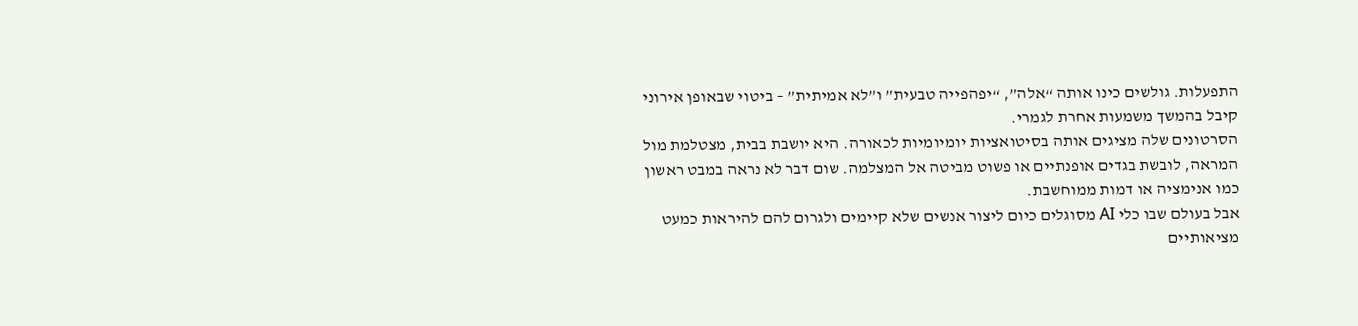התפעלות. גולשים כינו אותה “אלה”, “יפהפייה טבעית” ו”לא אמיתית” – ביטוי שבאופן אירוני קיבל בהמשך משמעות אחרת לגמרי.
הסרטונים שלה מציגים אותה בסיטואציות יומיומיות לכאורה. היא יושבת בבית, מצטלמת מול המראה, לובשת בגדים אופנתיים או פשוט מביטה אל המצלמה. שום דבר לא נראה במבט ראשון כמו אנימציה או דמות ממוחשבת.
אבל בעולם שבו כלי AI מסוגלים כיום ליצור אנשים שלא קיימים ולגרום להם להיראות כמעט מציאותיים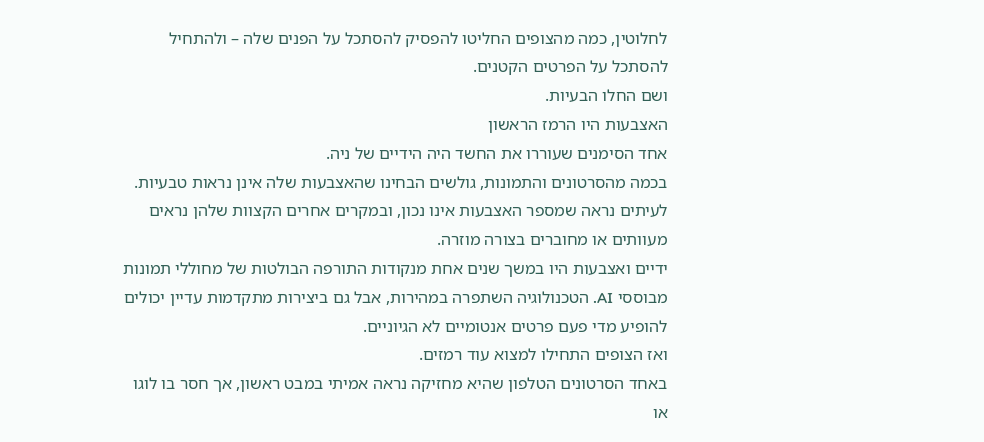לחלוטין, כמה מהצופים החליטו להפסיק להסתכל על הפנים שלה – ולהתחיל להסתכל על הפרטים הקטנים.
ושם החלו הבעיות.
האצבעות היו הרמז הראשון
אחד הסימנים שעוררו את החשד היה הידיים של ניה.
בכמה מהסרטונים והתמונות, גולשים הבחינו שהאצבעות שלה אינן נראות טבעיות. לעיתים נראה שמספר האצבעות אינו נכון, ובמקרים אחרים הקצוות שלהן נראים מעוותים או מחוברים בצורה מוזרה.
ידיים ואצבעות היו במשך שנים אחת מנקודות התורפה הבולטות של מחוללי תמונות מבוססי AI. הטכנולוגיה השתפרה במהירות, אבל גם ביצירות מתקדמות עדיין יכולים להופיע מדי פעם פרטים אנטומיים לא הגיוניים.
ואז הצופים התחילו למצוא עוד רמזים.
באחד הסרטונים הטלפון שהיא מחזיקה נראה אמיתי במבט ראשון, אך חסר בו לוגו או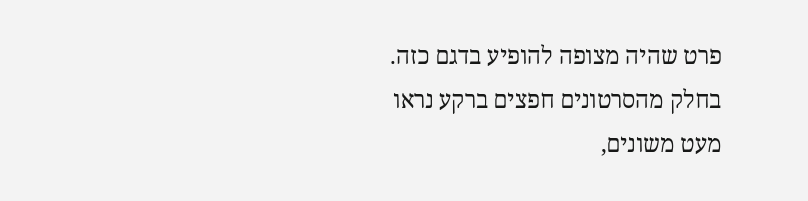פרט שהיה מצופה להופיע בדגם כזה. בחלק מהסרטונים חפצים ברקע נראו מעט משונים,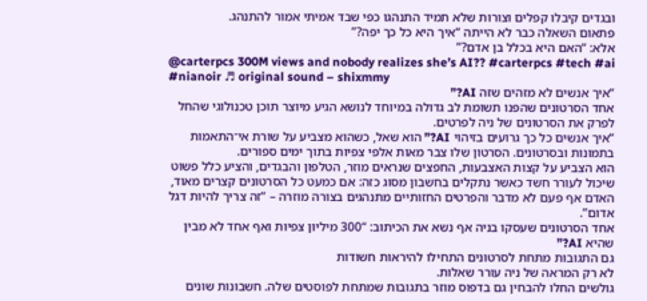ובגדים קיבלו קפלים וצורות שלא תמיד התנהגו כפי שבד אמיתי אמור להתנהג.
פתאום השאלה כבר לא הייתה “איך היא כל כך יפה?”
אלא: “האם היא בכלל בן אדם?”
@carterpcs 300M views and nobody realizes she’s AI?? #carterpcs #tech #ai #nianoir ♬ original sound – shixmmy
“איך אנשים לא מזהים שזה AI?”
אחד הסרטונים שהפנו תשומת לב גדולה במיוחד לנושא הגיע מיוצר תוכן טכנולוגי שהחל לפרק את הסרטונים של ניה לפרטים.
“איך אנשים כל כך גרועים בזיהוי AI?” הוא שאל, כשהוא מצביע על שורת אי־התאמות בתמונות ובסרטונים. הסרטון שלו צבר מאות אלפי צפיות בתוך ימים ספורים.
הוא הצביע על קצות האצבעות, החפצים שנראים מוזר, הטלפון והבגדים, והציע כלל פשוט שיכול לעורר חשד כאשר נתקלים בחשבון מסוג כזה: אם כמעט כל הסרטונים קצרים מאוד, האדם אף פעם לא מדבר והפרטים החזותיים מתנהגים בצורה מוזרה – “זה צריך להיות דגל אדום”.
אחד הסרטונים שעסקו בניה אף נשא את הכיתוב: “300 מיליון צפיות ואף אחד לא מבין שהיא AI?”
גם התגובות מתחת לסרטונים התחילו להיראות חשודות
לא רק המראה של ניה עורר שאלות.
גולשים החלו להבחין גם בדפוס מוזר בתגובות שמתחת לפוסטים שלה. חשבונות שונים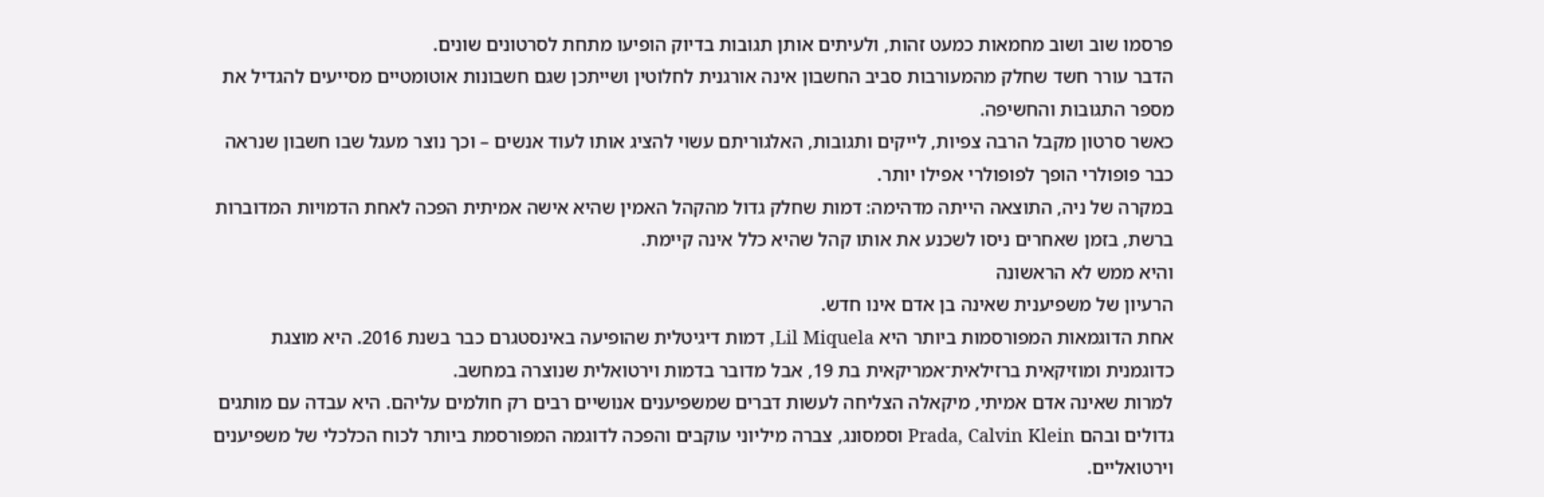פרסמו שוב ושוב מחמאות כמעט זהות, ולעיתים אותן תגובות בדיוק הופיעו מתחת לסרטונים שונים.
הדבר עורר חשד שחלק מהמעורבות סביב החשבון אינה אורגנית לחלוטין ושייתכן שגם חשבונות אוטומטיים מסייעים להגדיל את מספר התגובות והחשיפה.
כאשר סרטון מקבל הרבה צפיות, לייקים ותגובות, האלגוריתם עשוי להציג אותו לעוד אנשים – וכך נוצר מעגל שבו חשבון שנראה כבר פופולרי הופך לפופולרי אפילו יותר.
במקרה של ניה, התוצאה הייתה מדהימה: דמות שחלק גדול מהקהל האמין שהיא אישה אמיתית הפכה לאחת הדמויות המדוברות ברשת, בזמן שאחרים ניסו לשכנע את אותו קהל שהיא כלל אינה קיימת.
והיא ממש לא הראשונה
הרעיון של משפיענית שאינה בן אדם אינו חדש.
אחת הדוגמאות המפורסמות ביותר היא Lil Miquela, דמות דיגיטלית שהופיעה באינסטגרם כבר בשנת 2016. היא מוצגת כדוגמנית ומוזיקאית ברזילאית־אמריקאית בת 19, אבל מדובר בדמות וירטואלית שנוצרה במחשב.
למרות שאינה אדם אמיתי, מיקאלה הצליחה לעשות דברים שמשפיענים אנושיים רבים רק חולמים עליהם. היא עבדה עם מותגים גדולים ובהם Prada, Calvin Klein וסמסונג, צברה מיליוני עוקבים והפכה לדוגמה המפורסמת ביותר לכוח הכלכלי של משפיענים וירטואליים.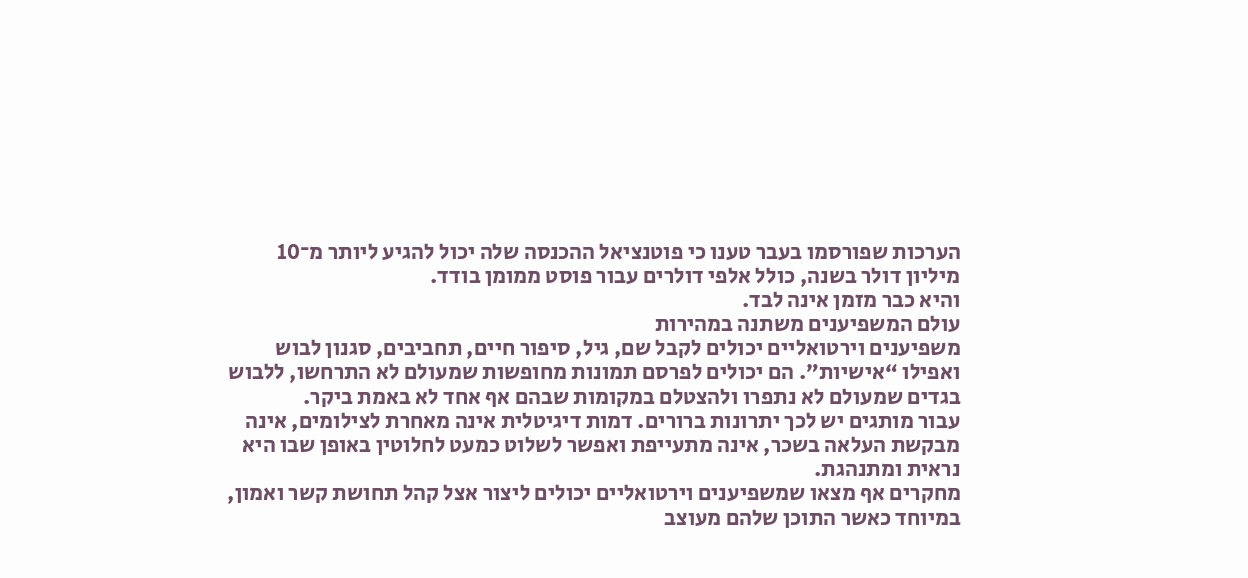הערכות שפורסמו בעבר טענו כי פוטנציאל ההכנסה שלה יכול להגיע ליותר מ־10 מיליון דולר בשנה, כולל אלפי דולרים עבור פוסט ממומן בודד.
והיא כבר מזמן אינה לבד.
עולם המשפיענים משתנה במהירות
משפיענים וירטואליים יכולים לקבל שם, גיל, סיפור חיים, תחביבים, סגנון לבוש ואפילו “אישיות”. הם יכולים לפרסם תמונות מחופשות שמעולם לא התרחשו, ללבוש בגדים שמעולם לא נתפרו ולהצטלם במקומות שבהם אף אחד לא באמת ביקר.
עבור מותגים יש לכך יתרונות ברורים. דמות דיגיטלית אינה מאחרת לצילומים, אינה מבקשת העלאה בשכר, אינה מתעייפת ואפשר לשלוט כמעט לחלוטין באופן שבו היא נראית ומתנהגת.
מחקרים אף מצאו שמשפיענים וירטואליים יכולים ליצור אצל קהל תחושת קשר ואמון, במיוחד כאשר התוכן שלהם מעוצב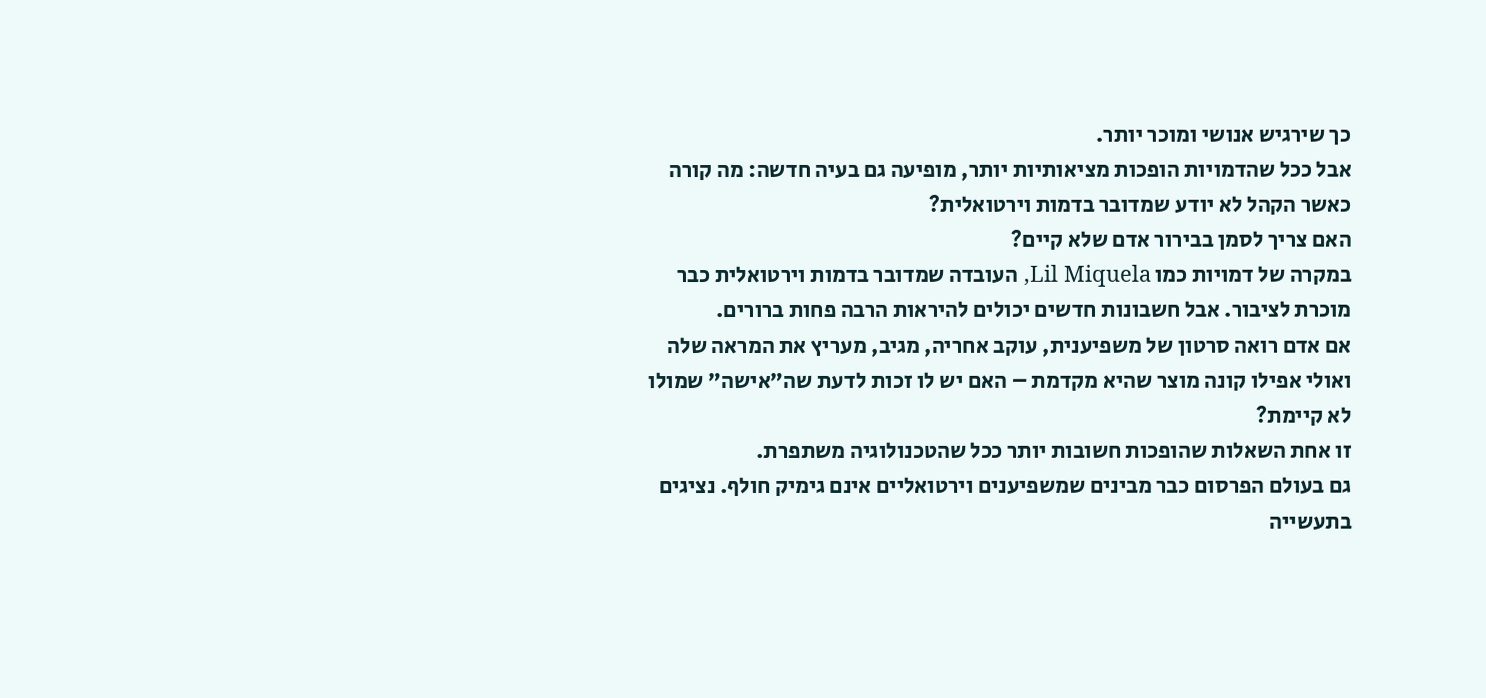כך שירגיש אנושי ומוכר יותר.
אבל ככל שהדמויות הופכות מציאותיות יותר, מופיעה גם בעיה חדשה: מה קורה כאשר הקהל לא יודע שמדובר בדמות וירטואלית?
האם צריך לסמן בבירור אדם שלא קיים?
במקרה של דמויות כמו Lil Miquela, העובדה שמדובר בדמות וירטואלית כבר מוכרת לציבור. אבל חשבונות חדשים יכולים להיראות הרבה פחות ברורים.
אם אדם רואה סרטון של משפיענית, עוקב אחריה, מגיב, מעריץ את המראה שלה ואולי אפילו קונה מוצר שהיא מקדמת – האם יש לו זכות לדעת שה”אישה” שמולו לא קיימת?
זו אחת השאלות שהופכות חשובות יותר ככל שהטכנולוגיה משתפרת.
גם בעולם הפרסום כבר מבינים שמשפיענים וירטואליים אינם גימיק חולף. נציגים בתעשייה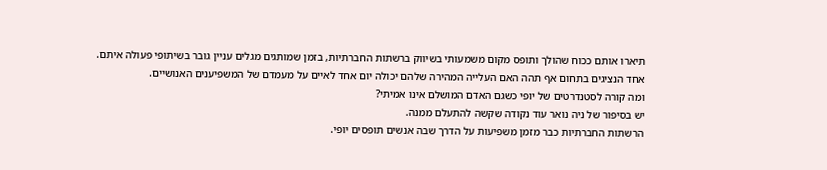תיארו אותם ככוח שהולך ותופס מקום משמעותי בשיווק ברשתות החברתיות, בזמן שמותגים מגלים עניין גובר בשיתופי פעולה איתם.
אחד הנציגים בתחום אף תהה האם העלייה המהירה שלהם יכולה יום אחד לאיים על מעמדם של המשפיענים האנושיים.
ומה קורה לסטנדרטים של יופי כשגם האדם המושלם אינו אמיתי?
יש בסיפור של ניה נואר עוד נקודה שקשה להתעלם ממנה.
הרשתות החברתיות כבר מזמן משפיעות על הדרך שבה אנשים תופסים יופי.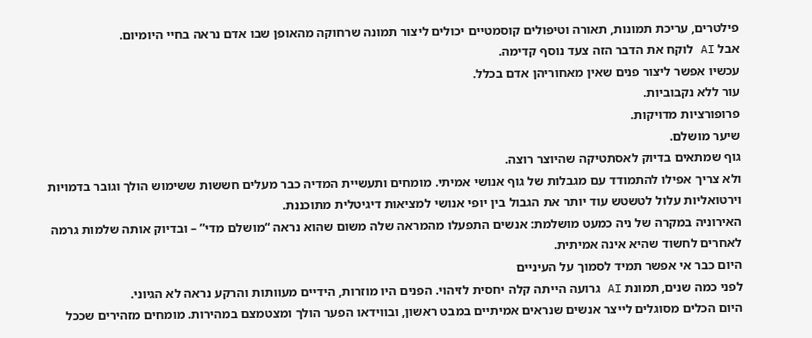פילטרים, עריכת תמונות, תאורה וטיפולים קוסמטיים יכולים ליצור תמונה שרחוקה מהאופן שבו אדם נראה בחיי היומיום.
אבל AI לוקח את הדבר הזה צעד נוסף קדימה.
עכשיו אפשר ליצור פנים שאין מאחוריהן אדם בכלל.
עור ללא נקבוביות.
פרופורציות מדויקות.
שיער מושלם.
גוף שמתאים בדיוק לאסתטיקה שהיוצר רוצה.
ולא צריך אפילו להתמודד עם מגבלות של גוף אנושי אמיתי. מומחים ותעשיית המדיה כבר מעלים חששות ששימוש הולך וגובר בדמויות וירטואליות עלול לטשטש עוד יותר את הגבול בין יופי אנושי למציאות דיגיטלית מתוכננת.
האירוניה במקרה של ניה כמעט מושלמת: אנשים התפעלו מהמראה שלה משום שהוא נראה “מושלם מדי” – ובדיוק אותה שלמות גרמה לאחרים לחשוד שהיא אינה אמיתית.
היום כבר אי אפשר תמיד לסמוך על העיניים
לפני כמה שנים, תמונת AI גרועה הייתה קלה יחסית לזיהוי. הפנים היו מוזרות, הידיים מעוותות והרקע נראה לא הגיוני.
היום הכלים מסוגלים לייצר אנשים שנראים אמיתיים במבט ראשון, ובווידאו הפער הולך ומצטמצם במהירות. מומחים מזהירים שככל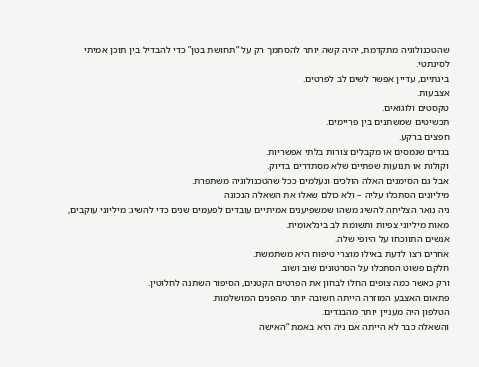שהטכנולוגיה מתקדמת, יהיה קשה יותר להסתמך רק על “תחושת בטן” כדי להבדיל בין תוכן אמיתי לסינתטי.
בינתיים, עדיין אפשר לשים לב לפרטים.
אצבעות.
טקסטים ולוגואים.
תכשיטים שמשתנים בין פריימים.
חפצים ברקע.
בגדים שנמסים או מקבלים צורות בלתי אפשריות.
וקולות או תנועות שפתיים שלא מסתדרים בדיוק.
אבל גם הסימנים האלה הולכים ונעלמים ככל שהטכנולוגיה משתפרת.
מיליונים הסתכלו עליה – ולא כולם שאלו את השאלה הנכונה
ניה נואר הצליחה להשיג משהו שמשפיענים אמיתיים עובדים לפעמים שנים כדי להשיג: מיליוני עוקבים, מאות מיליוני צפיות ותשומת לב בינלאומית.
אנשים התווכחו על היופי שלה.
אחרים רצו לדעת באילו מוצרי טיפוח היא משתמשת.
חלקם פשוט הסתכלו על הסרטונים שוב ושוב.
ורק כאשר כמה צופים החלו לבחון את הפרטים הקטנים, הסיפור השתנה לחלוטין.
פתאום האצבע המוזרה הייתה חשובה יותר מהפנים המושלמות.
הטלפון היה מעניין יותר מהבגדים.
והשאלה כבר לא הייתה אם ניה היא באמת “האישה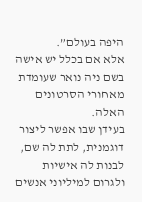היפה בעולם”.
אלא אם בכלל יש אישה בשם ניה נואר שעומדת מאחורי הסרטונים האלה.
בעידן שבו אפשר ליצור דוגמנית, לתת לה שם, לבנות לה אישיות ולגרום למיליוני אנשים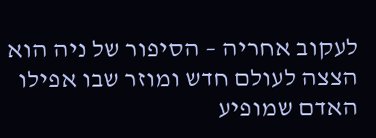לעקוב אחריה – הסיפור של ניה הוא הצצה לעולם חדש ומוזר שבו אפילו האדם שמופיע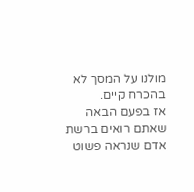מולנו על המסך לא בהכרח קיים.
אז בפעם הבאה שאתם רואים ברשת אדם שנראה פשוט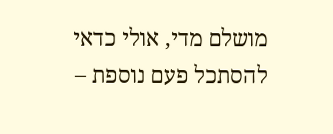מושלם מדי, אולי כדאי להסתכל פעם נוספת –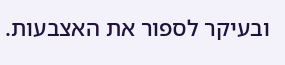ובעיקר לספור את האצבעות.